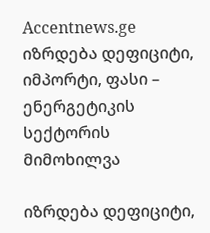Accentnews.ge
იზრდება დეფიციტი, იმპორტი, ფასი – ენერგეტიკის სექტორის მიმოხილვა

იზრდება დეფიციტი,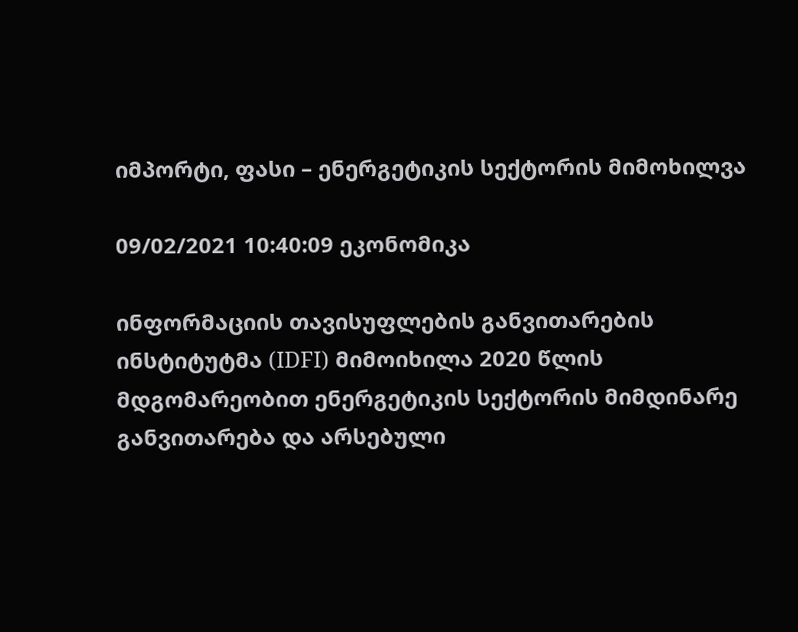იმპორტი, ფასი – ენერგეტიკის სექტორის მიმოხილვა

09/02/2021 10:40:09 ეკონომიკა

ინფორმაციის თავისუფლების განვითარების ინსტიტუტმა (IDFI) მიმოიხილა 2020 წლის მდგომარეობით ენერგეტიკის სექტორის მიმდინარე განვითარება და არსებული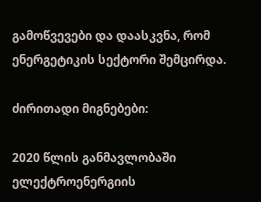გამოწვევები და დაასკვნა, რომ ენერგეტიკის სექტორი შემცირდა.

ძირითადი მიგნებები:

2020 წლის განმავლობაში ელექტროენერგიის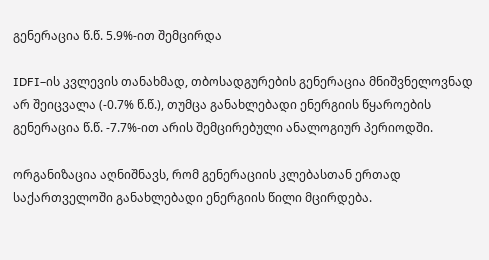გენერაცია წ.წ. 5.9%-ით შემცირდა

IDFI–ის კვლევის თანახმად, თბოსადგურების გენერაცია მნიშვნელოვნად არ შეიცვალა (-0.7% წ.წ.), თუმცა განახლებადი ენერგიის წყაროების გენერაცია წ.წ. -7.7%-ით არის შემცირებული ანალოგიურ პერიოდში.

ორგანიზაცია აღნიშნავს, რომ გენერაციის კლებასთან ერთად საქართველოში განახლებადი ენერგიის წილი მცირდება.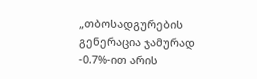„თბოსადგურების გენერაცია ჯამურად -0.7%-ით არის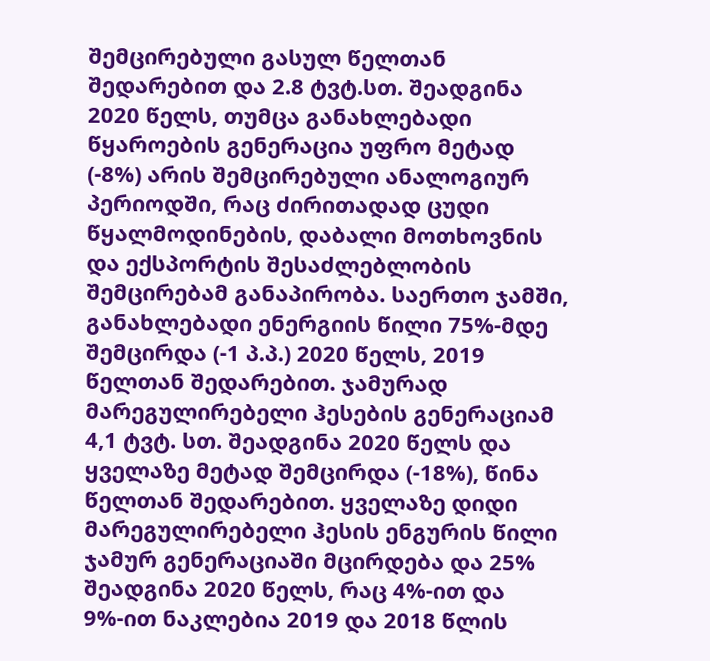შემცირებული გასულ წელთან შედარებით და 2.8 ტვტ.სთ. შეადგინა 2020 წელს, თუმცა განახლებადი წყაროების გენერაცია უფრო მეტად (-8%) არის შემცირებული ანალოგიურ პერიოდში, რაც ძირითადად ცუდი წყალმოდინების, დაბალი მოთხოვნის და ექსპორტის შესაძლებლობის შემცირებამ განაპირობა. საერთო ჯამში, განახლებადი ენერგიის წილი 75%-მდე შემცირდა (-1 პ.პ.) 2020 წელს, 2019 წელთან შედარებით. ჯამურად მარეგულირებელი ჰესების გენერაციამ 4,1 ტვტ. სთ. შეადგინა 2020 წელს და ყველაზე მეტად შემცირდა (-18%), წინა წელთან შედარებით. ყველაზე დიდი მარეგულირებელი ჰესის ენგურის წილი ჯამურ გენერაციაში მცირდება და 25% შეადგინა 2020 წელს, რაც 4%-ით და 9%-ით ნაკლებია 2019 და 2018 წლის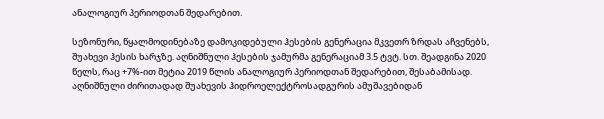ანალოგიურ პერიოდთან შედარებით.

სეზონური, წყალმოდინებაზე დამოკიდებული ჰესების გენერაცია მკვეთრ ზრდას აჩვენებს, შუახევი ჰესის ხარჯზე. აღნიშნული ჰესების ჯამურმა გენერაციამ 3.5 ტვტ. სთ. შეადგინა 2020 წელს, რაც +7%-ით მეტია 2019 წლის ანალოგიურ პერიოდთან შედარებით, შესაბამისად. აღნიშნული ძირითადად შუახევის ჰიდროელექტროსადგურის ამუშავებიდან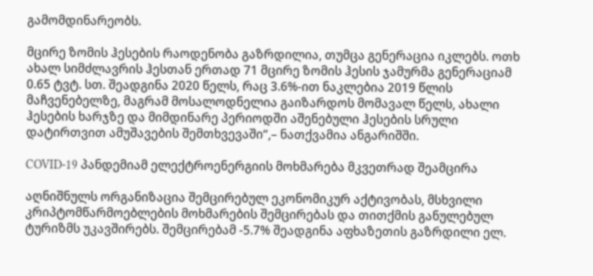გამომდინარეობს.

მცირე ზომის ჰესების რაოდენობა გაზრდილია, თუმცა გენერაცია იკლებს. ოთხ ახალ სიმძლავრის ჰესთან ერთად 71 მცირე ზომის ჰესის ჯამურმა გენერაციამ 0.65 ტვტ. სთ. შეადგინა 2020 წელს, რაც 3.6%-ით ნაკლებია 2019 წლის მაჩვენებელზე, მაგრამ მოსალოდნელია გაიზარდოს მომავალ წელს, ახალი ჰესების ხარჯზე და მიმდინარე პერიოდში აშენებული ჰესების სრული დატირთვით ამუშავების შემთხვევაში“,– ნათქვამია ანგარიშში.

COVID-19 პანდემიამ ელექტროენერგიის მოხმარება მკვეთრად შეამცირა

აღნიშნულს ორგანიზაცია შემცირებულ ეკონომიკურ აქტივობას, მსხვილი კრიპტომწარმოებლების მოხმარების შემცირებას და თითქმის განულებულ ტურიზმს უკავშირებს. შემცირებამ -5.7% შეადგინა აფხაზეთის გაზრდილი ელ.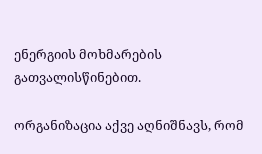ენერგიის მოხმარების გათვალისწინებით.

ორგანიზაცია აქვე აღნიშნავს, რომ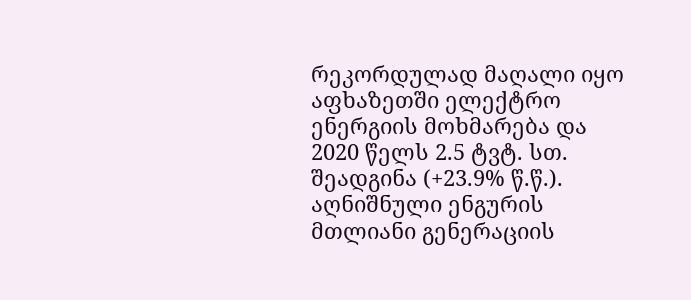რეკორდულად მაღალი იყო აფხაზეთში ელექტრო ენერგიის მოხმარება და 2020 წელს 2.5 ტვტ. სთ. შეადგინა (+23.9% წ.წ.). აღნიშნული ენგურის მთლიანი გენერაციის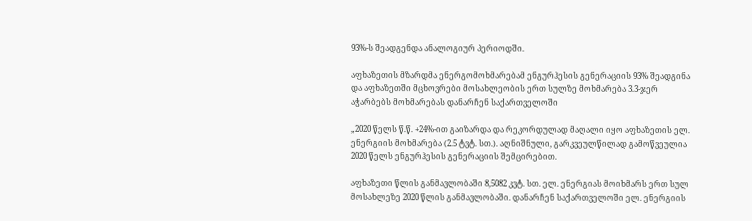93%-ს შეადგენდა ანალოგიურ პერიოდში.

აფხაზეთის მზარდმა ენერგომოხმარებამ ენგურჰესის გენერაციის 93% შეადგინა და აფხაზეთში მცხოვრები მოსახლეობის ერთ სულზე მოხმარება 3.3-ჯერ აჭარბებს მოხმარებას დანარჩენ საქართველოში

„2020 წელს წ.წ. +24%-ით გაიზარდა და რეკორდულად მაღალი იყო აფხაზეთის ელ. ენერგიის მოხმარება (2.5 ტვტ. სთ.). აღნიშნული, გარკვეულწილად გამოწვეულია 2020 წელს ენგურჰესის გენერაციის შემცირებით.

აფხაზეთი წლის განმავლობაში 8,5082 კვტ. სთ. ელ. ენერგიას მოიხმარს ერთ სულ მოსახლეზე 2020 წლის განმავლობაში. დანარჩენ საქართველოში ელ. ენერგიის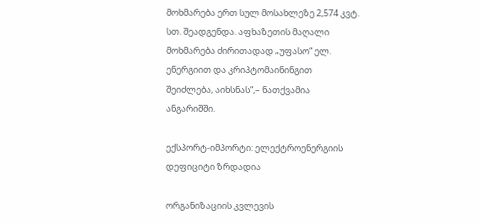მოხმარება ერთ სულ მოსახლეზე 2,574 კვტ. სთ. შეადგენდა. აფხაზეთის მაღალი მოხმარება ძირითადად „უფასო“ ელ. ენერგიით და კრიპტომაინინგით შეიძლება, აიხსნას“,– ნათქვამია ანგარიშში.

ექსპორტ-იმპორტი: ელექტროენერგიის დეფიციტი ზრდადია

ორგანიზაციის კვლევის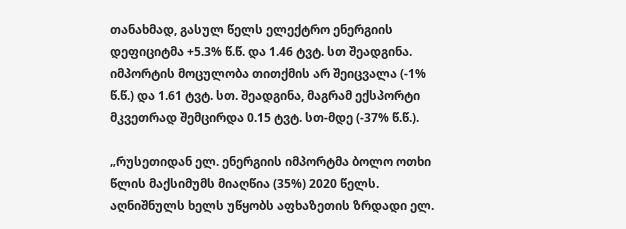თანახმად, გასულ წელს ელექტრო ენერგიის დეფიციტმა +5.3% წ.წ. და 1.46 ტვტ. სთ შეადგინა. იმპორტის მოცულობა თითქმის არ შეიცვალა (-1% წ.წ.) და 1.61 ტვტ. სთ. შეადგინა, მაგრამ ექსპორტი მკვეთრად შემცირდა 0.15 ტვტ. სთ-მდე (-37% წ.წ.).

„რუსეთიდან ელ. ენერგიის იმპორტმა ბოლო ოთხი წლის მაქსიმუმს მიაღწია (35%) 2020 წელს. აღნიშნულს ხელს უწყობს აფხაზეთის ზრდადი ელ.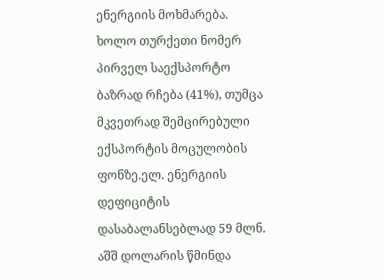ენერგიის მოხმარება. ხოლო თურქეთი ნომერ პირველ საექსპორტო ბაზრად რჩება (41%), თუმცა მკვეთრად შემცირებული ექსპორტის მოცულობის ფონზე.ელ. ენერგიის დეფიციტის დასაბალანსებლად 59 მლნ. აშშ დოლარის წმინდა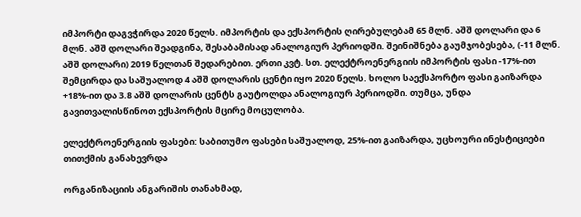იმპორტი დაგვჭირდა 2020 წელს. იმპორტის და ექსპორტის ღირებულებამ 65 მლნ. აშშ დოლარი და 6 მლნ. აშშ დოლარი შეადგინა, შესაბამისად ანალოგიურ პერიოდში. შეინიშნება გაუმჯობესება, (-11 მლნ. აშშ დოლარი) 2019 წელთან შედარებით. ერთი კვტ. სთ. ელექტროენერგიის იმპორტის ფასი -17%-ით შემცირდა და საშუალოდ 4 აშშ დოლარის ცენტი იყო 2020 წელს. ხოლო საექსპორტო ფასი გაიზარდა +18%-ით და 3.8 აშშ დოლარის ცენტს გაუტოლდა ანალოგიურ პერიოდში. თუმცა, უნდა გავითვალისწინოთ ექსპორტის მცირე მოცულობა.

ელექტროენერგიის ფასები: საბითუმო ფასები საშუალოდ, 25%-ით გაიზარდა, უცხოური ინესტიციები თითქმის განახევრდა

ორგანიზაციის ანგარიშის თანახმად,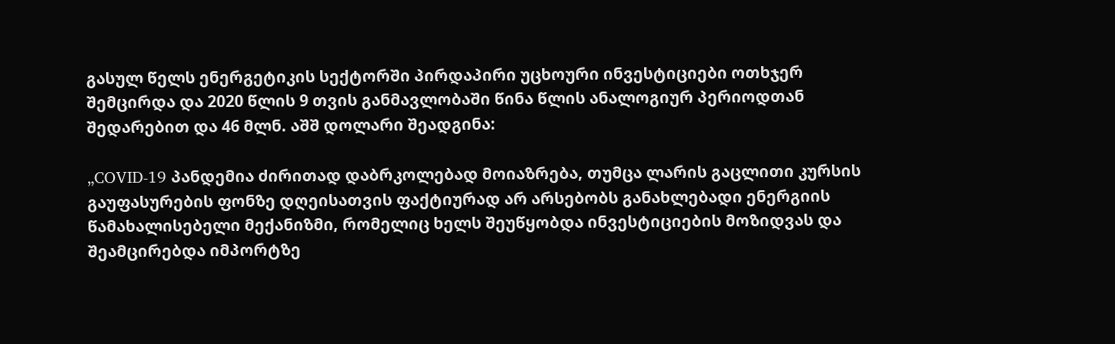გასულ წელს ენერგეტიკის სექტორში პირდაპირი უცხოური ინვესტიციები ოთხჯერ შემცირდა და 2020 წლის 9 თვის განმავლობაში წინა წლის ანალოგიურ პერიოდთან შედარებით და 46 მლნ. აშშ დოლარი შეადგინა:

„COVID-19 პანდემია ძირითად დაბრკოლებად მოიაზრება, თუმცა ლარის გაცლითი კურსის გაუფასურების ფონზე დღეისათვის ფაქტიურად არ არსებობს განახლებადი ენერგიის წამახალისებელი მექანიზმი, რომელიც ხელს შეუწყობდა ინვესტიციების მოზიდვას და შეამცირებდა იმპორტზე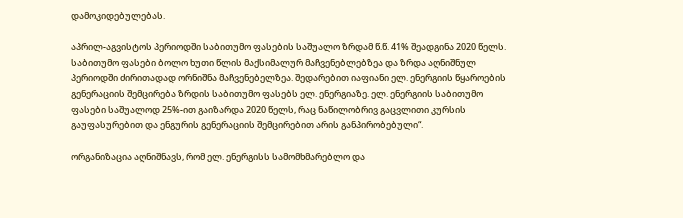დამოკიდებულებას.

აპრილ-აგვისტოს პერიოდში საბითუმო ფასების საშუალო ზრდამ წ.წ. 41% შეადგინა 2020 წელს. საბითუმო ფასები ბოლო ხუთი წლის მაქსიმალურ მაჩვენებლებზეა და ზრდა აღნიშნულ პერიოდში ძირითადად ორნიშნა მაჩვენებელზეა. შედარებით იაფიანი ელ. ენერგიის წყაროების გენერაციის შემცირება ზრდის საბითუმო ფასებს ელ. ენერგიაზე. ელ. ენერგიის საბითუმო ფასები საშუალოდ 25%-ით გაიზარდა 2020 წელს, რაც ნაწილობრივ გაცვლითი კურსის გაუფასურებით და ენგურის გენერაციის შემცირებით არის განპირობებული“.

ორგანიზაცია აღნიშნავს, რომ ელ. ენერგისს სამომხმარებლო და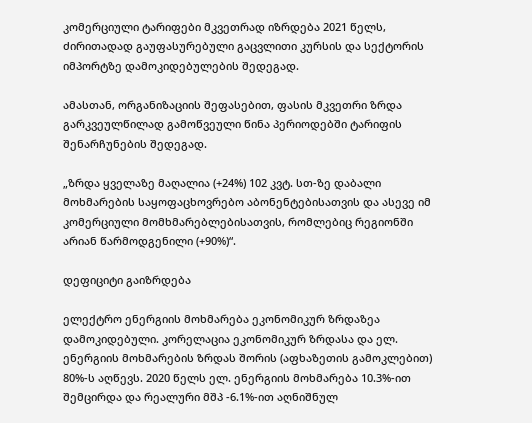კომერციული ტარიფები მკვეთრად იზრდება 2021 წელს, ძირითადად გაუფასურებული გაცვლითი კურსის და სექტორის იმპორტზე დამოკიდებულების შედეგად.

ამასთან, ორგანიზაციის შეფასებით, ფასის მკვეთრი ზრდა გარკვეულწილად გამოწვეული წინა პერიოდებში ტარიფის შენარჩუნების შედეგად.

„ზრდა ყველაზე მაღალია (+24%) 102 კვტ. სთ-ზე დაბალი მოხმარების საყოფაცხოვრებო აბონენტებისათვის და ასევე იმ კომერციული მომხმარებლებისათვის, რომლებიც რეგიონში არიან წარმოდგენილი (+90%)“.

დეფიციტი გაიზრდება

ელექტრო ენერგიის მოხმარება ეკონომიკურ ზრდაზეა დამოკიდებული. კორელაცია ეკონომიკურ ზრდასა და ელ. ენერგიის მოხმარების ზრდას შორის (აფხაზეთის გამოკლებით) 80%-ს აღწევს. 2020 წელს ელ. ენერგიის მოხმარება 10.3%-ით შემცირდა და რეალური მშპ -6.1%-ით აღნიშნულ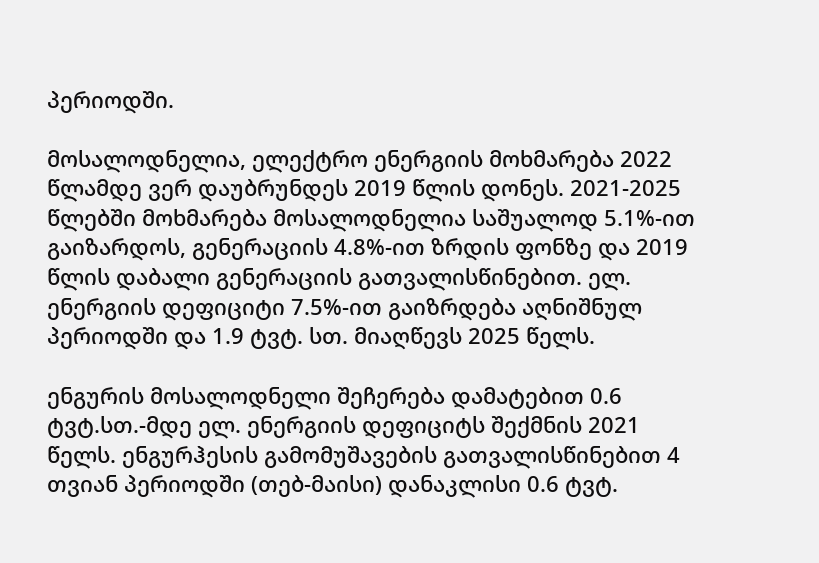პერიოდში.

მოსალოდნელია, ელექტრო ენერგიის მოხმარება 2022 წლამდე ვერ დაუბრუნდეს 2019 წლის დონეს. 2021-2025 წლებში მოხმარება მოსალოდნელია საშუალოდ 5.1%-ით გაიზარდოს, გენერაციის 4.8%-ით ზრდის ფონზე და 2019 წლის დაბალი გენერაციის გათვალისწინებით. ელ. ენერგიის დეფიციტი 7.5%-ით გაიზრდება აღნიშნულ პერიოდში და 1.9 ტვტ. სთ. მიაღწევს 2025 წელს.

ენგურის მოსალოდნელი შეჩერება დამატებით 0.6 ტვტ.სთ.-მდე ელ. ენერგიის დეფიციტს შექმნის 2021 წელს. ენგურჰესის გამომუშავების გათვალისწინებით 4 თვიან პერიოდში (თებ-მაისი) დანაკლისი 0.6 ტვტ.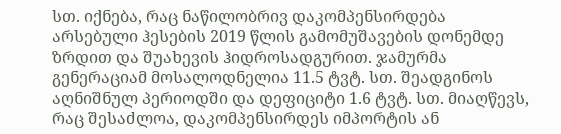სთ. იქნება, რაც ნაწილობრივ დაკომპენსირდება არსებული ჰესების 2019 წლის გამომუშავების დონემდე ზრდით და შუახევის ჰიდროსადგურით. ჯამურმა გენერაციამ მოსალოდნელია 11.5 ტვტ. სთ. შეადგინოს აღნიშნულ პერიოდში და დეფიციტი 1.6 ტვტ. სთ. მიაღწევს, რაც შესაძლოა, დაკომპენსირდეს იმპორტის ან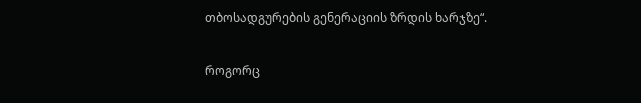თბოსადგურების გენერაციის ზრდის ხარჯზე“.

როგორც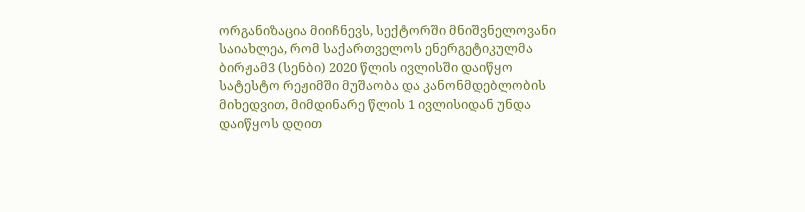ორგანიზაცია მიიჩნევს, სექტორში მნიშვნელოვანი საიახლეა, რომ საქართველოს ენერგეტიკულმა ბირჟამ3 (სენბი) 2020 წლის ივლისში დაიწყო სატესტო რეჟიმში მუშაობა და კანონმდებლობის მიხედვით, მიმდინარე წლის 1 ივლისიდან უნდა დაიწყოს დღით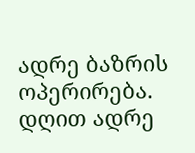ადრე ბაზრის ოპერირება. დღით ადრე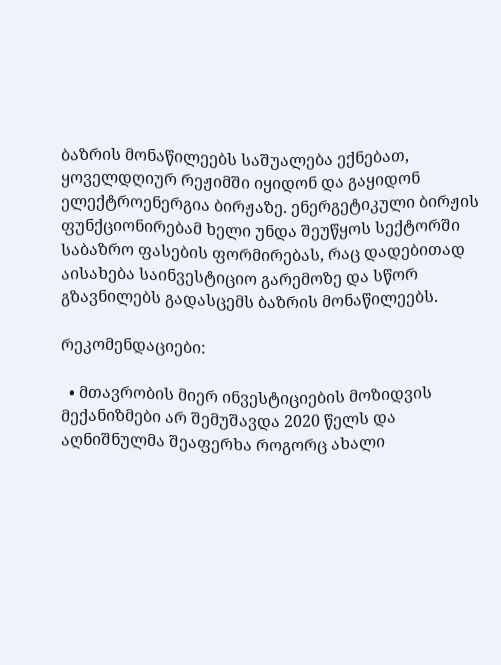ბაზრის მონაწილეებს საშუალება ექნებათ, ყოველდღიურ რეჟიმში იყიდონ და გაყიდონ ელექტროენერგია ბირჟაზე. ენერგეტიკული ბირჟის ფუნქციონირებამ ხელი უნდა შეუწყოს სექტორში საბაზრო ფასების ფორმირებას, რაც დადებითად აისახება საინვესტიციო გარემოზე და სწორ გზავნილებს გადასცემს ბაზრის მონაწილეებს.

რეკომენდაციები:

  • მთავრობის მიერ ინვესტიციების მოზიდვის მექანიზმები არ შემუშავდა 2020 წელს და აღნიშნულმა შეაფერხა როგორც ახალი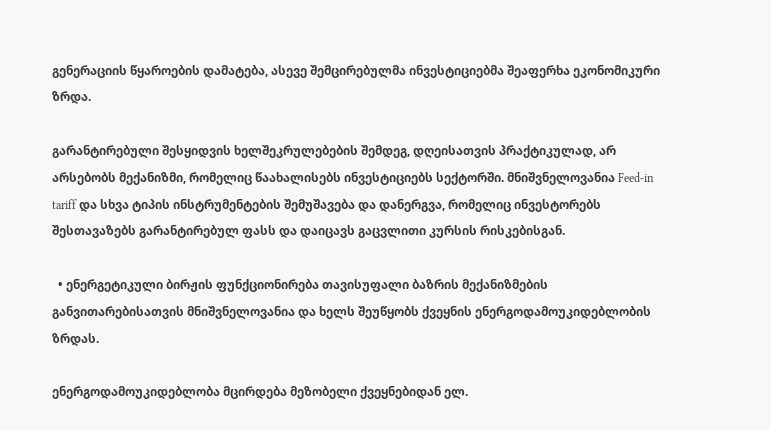გენერაციის წყაროების დამატება, ასევე შემცირებულმა ინვესტიციებმა შეაფერხა ეკონომიკური ზრდა.

გარანტირებული შესყიდვის ხელშეკრულებების შემდეგ, დღეისათვის პრაქტიკულად, არ არსებობს მექანიზმი, რომელიც წაახალისებს ინვესტიციებს სექტორში. მნიშვნელოვანია Feed-in tariff და სხვა ტიპის ინსტრუმენტების შემუშავება და დანერგვა, რომელიც ინვესტორებს შესთავაზებს გარანტირებულ ფასს და დაიცავს გაცვლითი კურსის რისკებისგან.

  • ენერგეტიკული ბირჟის ფუნქციონირება თავისუფალი ბაზრის მექანიზმების განვითარებისათვის მნიშვნელოვანია და ხელს შეუწყობს ქვეყნის ენერგოდამოუკიდებლობის ზრდას.

ენერგოდამოუკიდებლობა მცირდება მეზობელი ქვეყნებიდან ელ.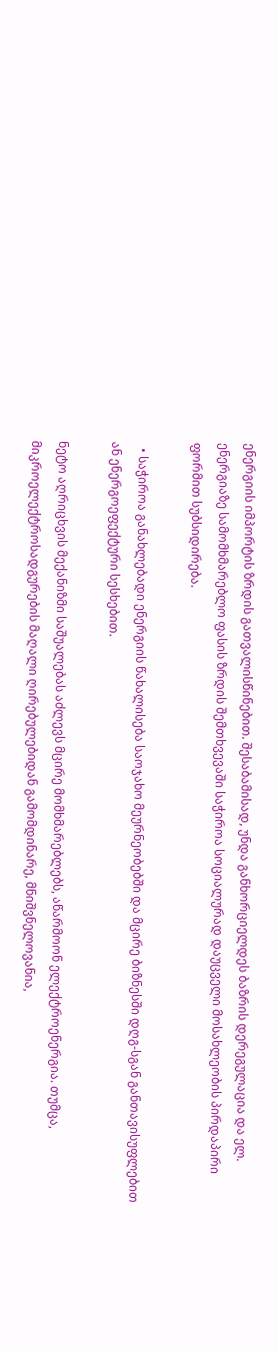ენერგიის იმპორტის ზრდის გათვალისწინებით. შესაბამისად, უნდა განხორციელდეს ბაზრის დერეგულაცია და ელ. ენერგიაზე სამომხმარებლო ფასის ზრდის შემთხვევაში საჭიროა სოციალურად დაუცველი მოსახლეობის პირდაპირი ფორმით სუბსიდირება.

  • საჭიროა განახლებადი ენერგიის წახალისება საოჯახო მეურნეობებში და მცირე ბიზნესში დღგ-სგან განთავისუფლებით ან ენერგოეფექტური სესხებით.

ნეტო აღრიცხვის მექანიზმი საშუალებას აძლევს მცირე მომხმარებლებს, აწარმოონ ელექტროენერგია. თუმცა, მიკროელექტროსადგურების მაღალი ღირებულებიდან გამომდინარე, მნიშვნელოვანია,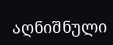აღნიშნული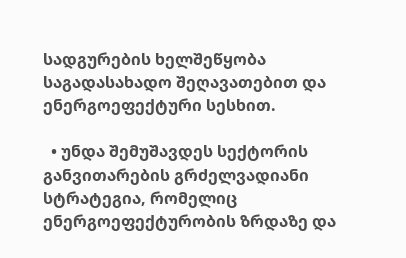სადგურების ხელშეწყობა საგადასახადო შეღავათებით და ენერგოეფექტური სესხით.

  • უნდა შემუშავდეს სექტორის განვითარების გრძელვადიანი სტრატეგია, რომელიც ენერგოეფექტურობის ზრდაზე და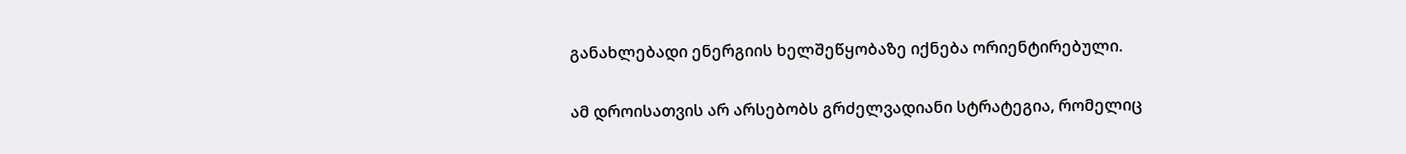განახლებადი ენერგიის ხელშეწყობაზე იქნება ორიენტირებული.

ამ დროისათვის არ არსებობს გრძელვადიანი სტრატეგია, რომელიც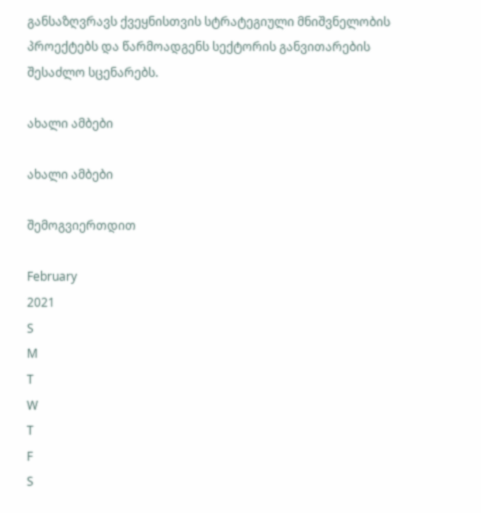განსაზღვრავს ქვეყნისთვის სტრატეგიული მნიშვნელობის პროექტებს და წარმოადგენს სექტორის განვითარების შესაძლო სცენარებს.

ახალი ამბები

ახალი ამბები

შემოგვიერთდით

February
2021
S
M
T
W
T
F
S